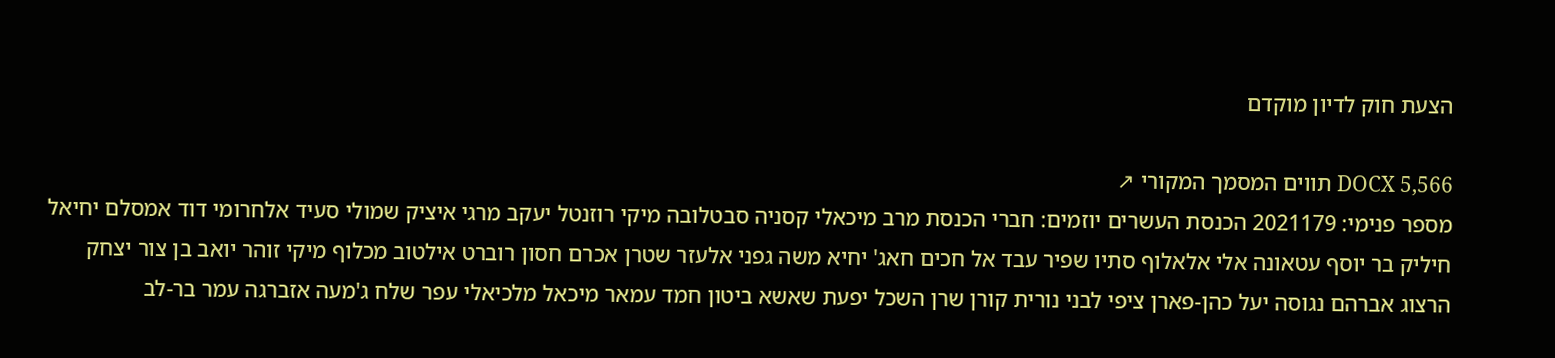הצעת חוק לדיון מוקדם

DOCX 5,566 תווים המסמך המקורי ↗
מספר פנימי: 2021179 הכנסת העשרים יוזמים: חברי הכנסת מרב מיכאלי קסניה סבטלובה מיקי רוזנטל יעקב מרגי איציק שמולי סעיד אלחרומי דוד אמסלם יחיאל חיליק בר יוסף עטאונה אלי אלאלוף סתיו שפיר עבד אל חכים חאג' יחיא משה גפני אלעזר שטרן אכרם חסון רוברט אילטוב מכלוף מיקי זוהר יואב בן צור יצחק הרצוג אברהם נגוסה יעל כהן-פארן ציפי לבני נורית קורן שרן השכל יפעת שאשא ביטון חמד עמאר מיכאל מלכיאלי עפר שלח ג'מעה אזברגה עמר בר-לב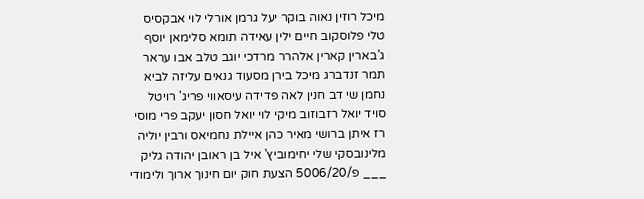מיכל רוזין נאוה בוקר יעל גרמן אורלי לוי אבקסיס טלי פלוסקוב חיים ילין עאידה תומא סלימאן יוסף ג'בארין קארין אלהרר מרדכי יוגב טלב אבו עראר תמר זנדברג מיכל בירן מסעוד גנאים עליזה לביא נחמן שי דב חנין לאה פדידה עיסאווי פריג' רויטל סויד יואל רזבוזוב מיקי לוי יואל חסון יעקב פרי מוסי רז איתן ברושי מאיר כהן איילת נחמיאס ורבין יוליה מלינובסקי שלי יחימוביץ' איל בן ראובן יהודה גליק ___ פ/5006/20 הצעת חוק יום חינוך ארוך ולימודי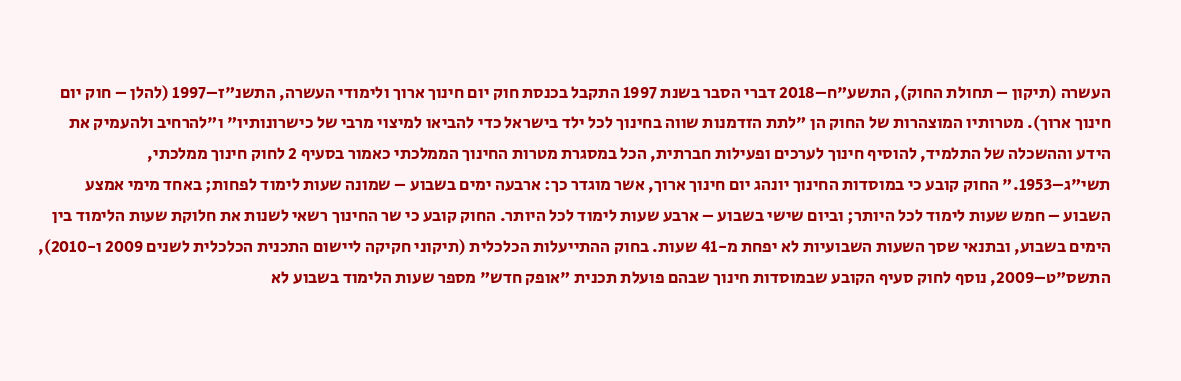העשרה (תיקון – תחולת החוק), התשע"ח–2018 דברי הסבר בשנת 1997 התקבל בכנסת חוק יום חינוך ארוך ולימודי העשרה, התשנ"ז–1997 (להלן – חוק יום חינוך ארוך). מטרותיו המוצהרות של החוק הן "לתת הזדמנות שווה בחינוך לכל ילד בישראל כדי להביאו למיצוי מרבי של כישרונותיו" ו"להרחיב ולהעמיק את הידע וההשכלה של התלמיד, להוסיף חינוך לערכים ופעילות חברתית, הכל במסגרת מטרות החינוך הממלכתי כאמור בסעיף 2 לחוק חינוך ממלכתי, תשי"ג–1953." החוק קובע כי במוסדות החינוך יונהג יום חינוך ארוך, אשר מוגדר כך: ארבעה ימים בשבוע – שמונה שעות לימוד לפחות; באחד מימי אמצע השבוע – חמש שעות לימוד לכל היותר; וביום שישי בשבוע – ארבע שעות לימוד לכל היותר. החוק קובע כי שר החינוך רשאי לשנות את חלוקת שעות הלימוד בין הימים בשבוע, ובתנאי שסך השעות השבועיות לא יפחת מ-41 שעות. בחוק ההתייעלות הכלכלית (תיקוני חקיקה ליישום התכנית הכלכלית לשנים 2009 ו-2010), התשס"ט–2009, נוסף לחוק סעיף הקובע שבמוסדות חינוך שבהם פועלת תכנית "אופק חדש" מספר שעות הלימוד בשבוע לא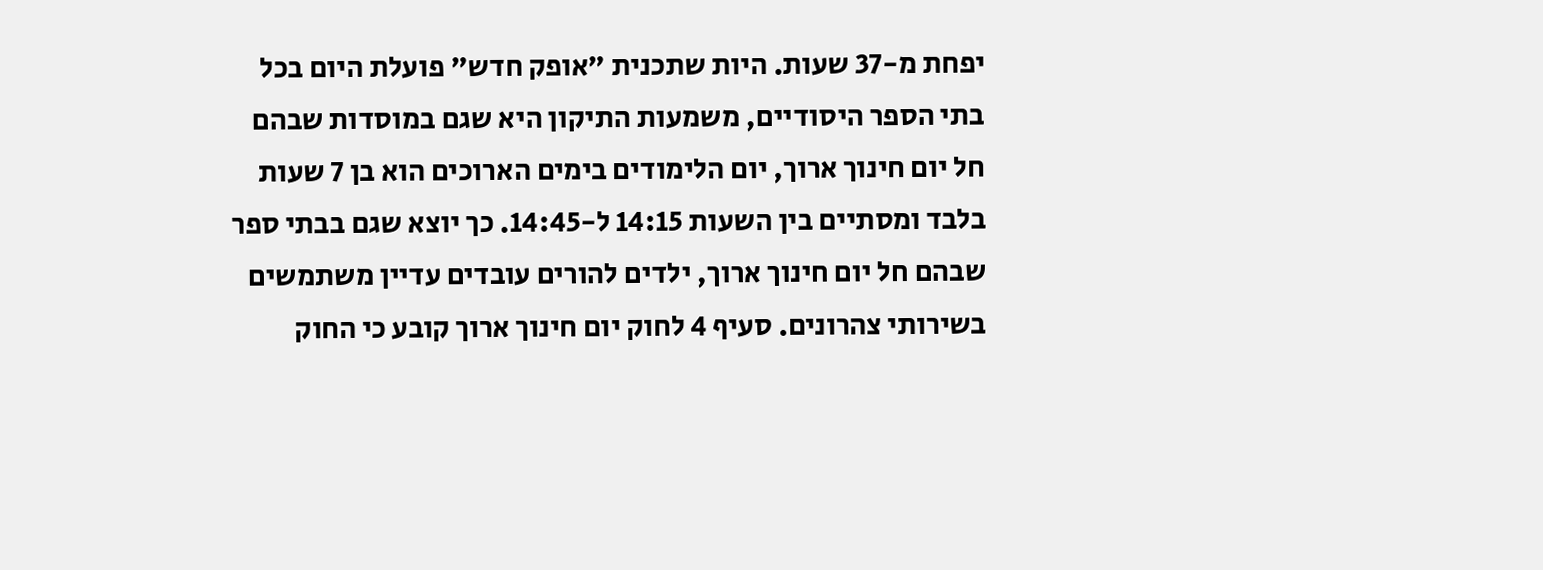יפחת מ-37 שעות. היות שתכנית "אופק חדש" פועלת היום בכל בתי הספר היסודיים, משמעות התיקון היא שגם במוסדות שבהם חל יום חינוך ארוך, יום הלימודים בימים הארוכים הוא בן 7 שעות בלבד ומסתיים בין השעות 14:15 ל-14:45. כך יוצא שגם בבתי ספר שבהם חל יום חינוך ארוך, ילדים להורים עובדים עדיין משתמשים בשירותי צהרונים. סעיף 4 לחוק יום חינוך ארוך קובע כי החוק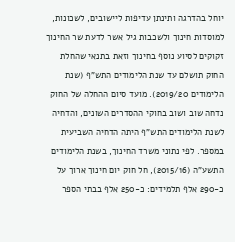יוחל בהדרגה ותינתן עדיפות ליישובים, לשכונות, למוסדות חינוך ולשכבות גיל אשר לדעת שר החינוך זקוקים לסיוע נוסף בחינוך וזאת בתנאי שהחלת החוק תושלם עד שנת הלימודים התש"ף (שנת הלימודים 2019/20). מועד סיום ההחלה של החוק נדחה שוב ושוב בחוקי ההסדרים השונים, והדחיה לשנת הלימודים התש"ף היתה הדחיה השביעית במספר. לפי נתוני משרד החינוך, בשנת הלימודים התשע"ה (2015/16), חל חוק יום חינוך ארוך על כ-290 אלף תלמידים: כ-250 אלף בבתי הספר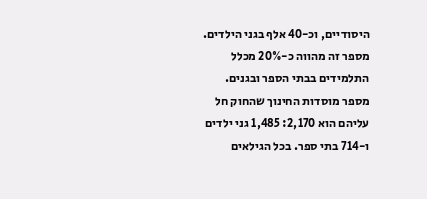היסודיים, וכ-40 אלף בגני הילדים. מספר זה מהווה כ-20% מכלל התלמידים בבתי הספר ובגנים. מספר מוסדות החינוך שהחוק חל עליהם הוא 2,170: 1,485 גני ילדים ו-714 בתי ספר. בכל הגילאים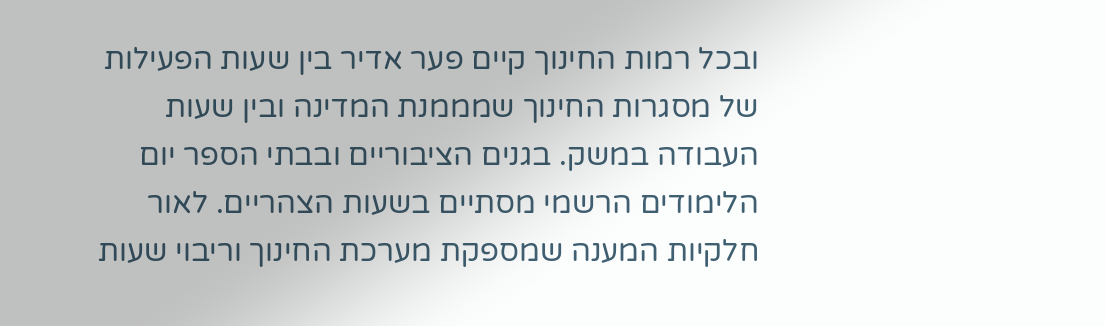ובכל רמות החינוך קיים פער אדיר בין שעות הפעילות של מסגרות החינוך שמממנת המדינה ובין שעות העבודה במשק. בגנים הציבוריים ובבתי הספר יום הלימודים הרשמי מסתיים בשעות הצהריים. לאור חלקיות המענה שמספקת מערכת החינוך וריבוי שעות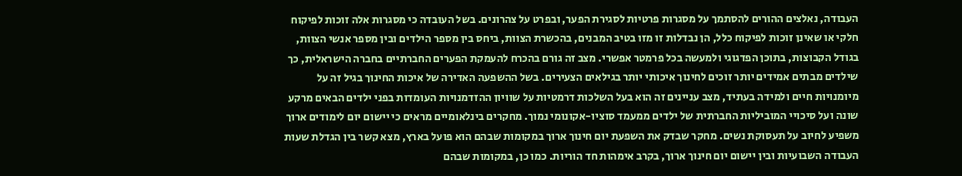העבודה, נאלצים ההורים להסתמך על מסגרות פרטיות לסגירת הפער, ובפרט על צהרונים. בשל העובדה כי מסגרות אלה זוכות לפיקוח חלקי או שאינן זוכות לפיקוח כלל, הן נבדלות זו מזו בטיב המבנים, בהכשרת הצוות, ביחס בין מספר הילדים ובין מספר אנשי הצוות, בגודל הקבוצות, בתוכן הפדגוגי ולמעשה בכל פרמטר אפשרי. מצב זה גורם בהכרח להעמקת הפערים החברתיים בחברה הישראלית, כך שילדים מבתים אמידים יותר זוכים לחינוך איכותי יותר בגילאים הצעירים. בשל ההשפעה האדירה של איכות החינוך בגיל זה על מיומנויות חיים ולמידה בעתיד, מצב עניינים זה הוא בעל השלכות דרמטיות על שוויון ההזדמנויות העומדות בפני ילדים הבאים מרקע שונה ועל סיכויי המוביליות החברתית של ילדים ממעמד סוציו-אקונומי נמוך. מחקרים בינלאומיים מראים כי יישום יום לימודים ארוך משפיע לחיוב על תעסוקת נשים. מחקר שבדק את השפעת יום חינוך ארוך במקומות שבהם הוא פועל בארץ, מצא קשר בין הגדלת שעות העבודה השבועיות ובין יישום יום חינוך ארוך, בקרב אימהות חד הוריות. כמו כן, במקומות שבהם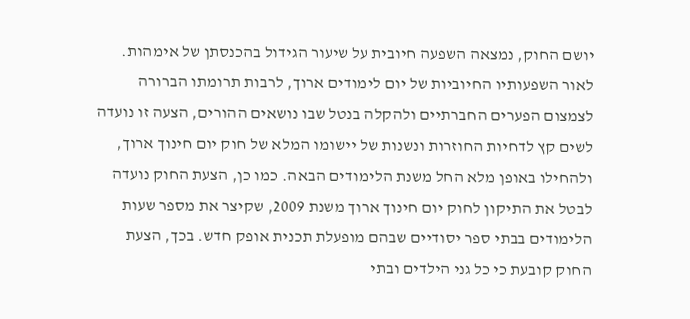יושם החוק, נמצאה השפעה חיובית על שיעור הגידול בהכנסתן של אימהות. לאור השפעותיו החיוביות של יום לימודים ארוך, לרבות תרומתו הברורה לצמצום הפערים החברתיים ולהקלה בנטל שבו נושאים ההורים, הצעה זו נועדה לשים קץ לדחיות החוזרות ונשנות של יישומו המלא של חוק יום חינוך ארוך, ולהחילו באופן מלא החל משנת הלימודים הבאה. כמו כן, הצעת החוק נועדה לבטל את התיקון לחוק יום חינוך ארוך משנת 2009, שקיצר את מספר שעות הלימודים בבתי ספר יסודיים שבהם מופעלת תכנית אופק חדש. בכך, הצעת החוק קובעת כי כל גני הילדים ובתי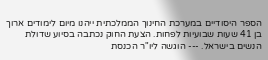הספר היסודיים במערכת החינוך הממלכתית ייהנו מיום לימודים ארוך בן 41 שעות שבועיות לפחות. הצעת החוק נכתבה בסיוע שדולת הנשים בישראל. --- הוגשה ליו"ר הכנסת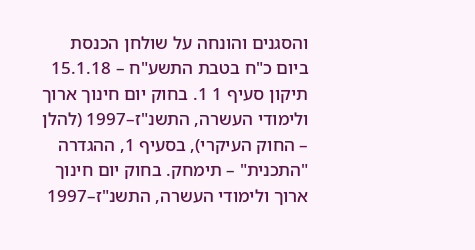והסגנים והונחה על שולחן הכנסת ביום כ"ח בטבת התשע"ח – 15.1.18 תיקון סעיף 1 1. בחוק יום חינוך ארוך ולימודי העשרה, התשנ"ז–1997 (להלן – החוק העיקרי), בסעיף 1, ההגדרה "התכנית" – תימחק. בחוק יום חינוך ארוך ולימודי העשרה, התשנ"ז–1997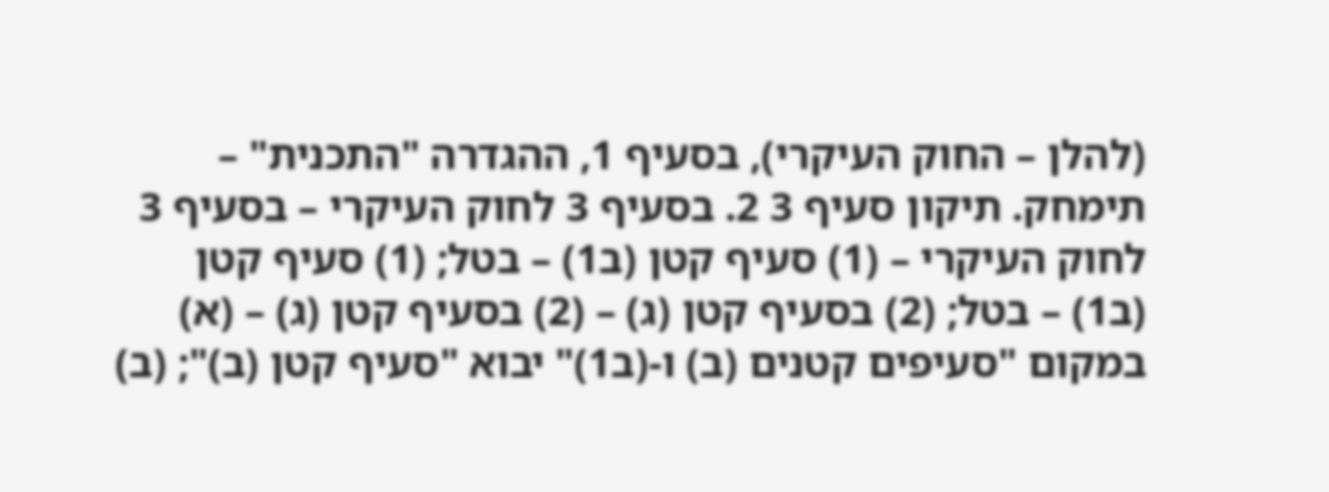(להלן – החוק העיקרי), בסעיף 1, ההגדרה "התכנית" – תימחק. תיקון סעיף 3 2. בסעיף 3 לחוק העיקרי – בסעיף 3 לחוק העיקרי – (1) סעיף קטן (ב1) – בטל; (1) סעיף קטן (ב1) – בטל; (2) בסעיף קטן (ג) – (2) בסעיף קטן (ג) – (א) במקום "סעיפים קטנים (ב) ו-(ב1)" יבוא "סעיף קטן (ב)"; (ב)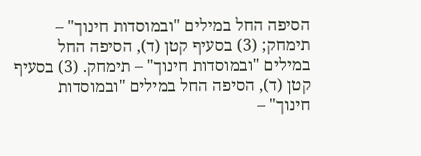הסיפה החל במילים "ובמוסדות חינוך" – תימחק; (3) בסעיף קטן (ד), הסיפה החל במילים "ובמוסדות חינוך" – תימחק. (3) בסעיף קטן (ד), הסיפה החל במילים "ובמוסדות חינוך" –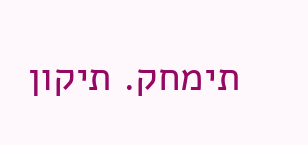תימחק. תיקון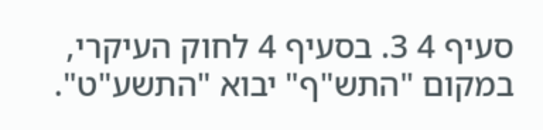סעיף 4 3. בסעיף 4 לחוק העיקרי, במקום "התש"ף" יבוא "התשע"ט".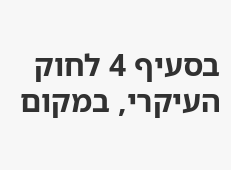בסעיף 4 לחוק העיקרי, במקום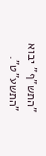"התש"ף" יבוא "התשע"ט".